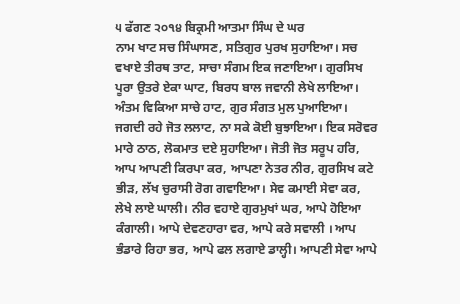੫ ਫੱਗਣ ੨੦੧੪ ਬਿਕ੍ਰਮੀ ਆਤਮਾ ਸਿੰਘ ਦੇ ਘਰ
ਨਾਮ ਖਾਟ ਸਚ ਸਿੰਘਾਸਣ, ਸਤਿਗੁਰ ਪੁਰਖ ਸੁਹਾਇਆ। ਸਚ ਵਖਾਏ ਤੀਰਥ ਤਾਟ, ਸਾਚਾ ਸੰਗਮ ਇਕ ਜਣਾਇਆ। ਗੁਰਸਿਖ ਪੂਰਾ ਉਤਰੇ ਏਕਾ ਘਾਟ, ਬਿਰਧ ਬਾਲ ਜਵਾਨੀ ਲੇਖੇ ਲਾਇਆ। ਅੰਤਮ ਵਿਕਿਆ ਸਾਚੇ ਹਾਟ, ਗੁਰ ਸੰਗਤ ਮੁਲ ਪੁਆਇਆ। ਜਗਦੀ ਰਹੇ ਜੋਤ ਲਲਾਟ, ਨਾ ਸਕੇ ਕੋਈ ਬੁਝਾਇਆ। ਇਕ ਸਰੋਵਰ ਮਾਰੇ ਠਾਠ, ਲੋਕਮਾਤ ਦਏ ਸੁਹਾਇਆ। ਜੋਤੀ ਜੋਤ ਸਰੂਪ ਹਰਿ, ਆਪ ਆਪਣੀ ਕਿਰਪਾ ਕਰ, ਆਪਣਾ ਨੇਤਰ ਨੀਰ, ਗੁਰਸਿਖ ਕਟੇ ਭੀੜ, ਲੱਖ ਚੁਰਾਸੀ ਰੋਗ ਗਵਾਇਆ। ਸੇਵ ਕਮਾਈ ਸੇਵਾ ਕਰ, ਲੇਖੇ ਲਾਏ ਘਾਲੀ। ਨੀਰ ਵਹਾਏ ਗੁਰਮੁਖਾਂ ਘਰ, ਆਪੇ ਹੋਇਆ ਕੰਗਾਲੀ। ਆਪੇ ਦੇਵਣਹਾਰਾ ਵਰ, ਆਪੇ ਕਰੇ ਸਵਾਲੀ । ਆਪ ਭੰਡਾਰੇ ਰਿਹਾ ਭਰ, ਆਪੇ ਫਲ ਲਗਾਏ ਡਾਲ੍ਹੀ। ਆਪਣੀ ਸੇਵਾ ਆਪੇ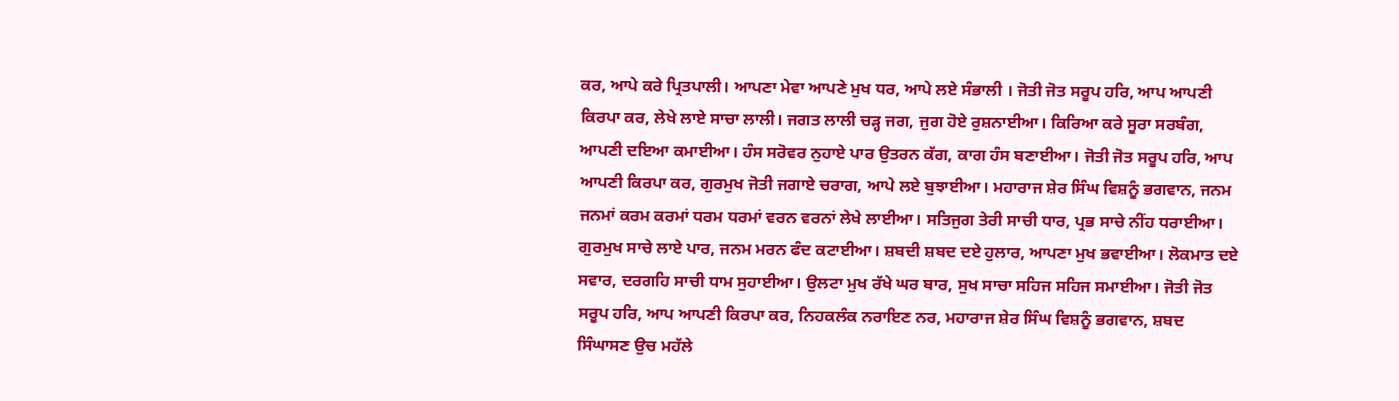ਕਰ, ਆਪੇ ਕਰੇ ਪ੍ਰਿਤਪਾਲੀ। ਆਪਣਾ ਮੇਵਾ ਆਪਣੇ ਮੁਖ ਧਰ, ਆਪੇ ਲਏ ਸੰਭਾਲੀ । ਜੋਤੀ ਜੋਤ ਸਰੂਪ ਹਰਿ, ਆਪ ਆਪਣੀ ਕਿਰਪਾ ਕਰ, ਲੇਖੇ ਲਾਏ ਸਾਚਾ ਲਾਲੀ। ਜਗਤ ਲਾਲੀ ਚੜ੍ਹ ਜਗ, ਜੁਗ ਹੋਏ ਰੁਸ਼ਨਾਈਆ। ਕਿਰਿਆ ਕਰੇ ਸੂਰਾ ਸਰਬੰਗ, ਆਪਣੀ ਦਇਆ ਕਮਾਈਆ। ਹੰਸ ਸਰੋਵਰ ਨੁਹਾਏ ਪਾਰ ਉਤਰਨ ਕੱਗ, ਕਾਗ ਹੰਸ ਬਣਾਈਆ। ਜੋਤੀ ਜੋਤ ਸਰੂਪ ਹਰਿ, ਆਪ ਆਪਣੀ ਕਿਰਪਾ ਕਰ, ਗੁਰਮੁਖ ਜੋਤੀ ਜਗਾਏ ਚਰਾਗ, ਆਪੇ ਲਏ ਬੁਝਾਈਆ। ਮਹਾਰਾਜ ਸ਼ੇਰ ਸਿੰਘ ਵਿਸ਼ਨੂੰ ਭਗਵਾਨ, ਜਨਮ ਜਨਮਾਂ ਕਰਮ ਕਰਮਾਂ ਧਰਮ ਧਰਮਾਂ ਵਰਨ ਵਰਨਾਂ ਲੇਖੇ ਲਾਈਆ। ਸਤਿਜੁਗ ਤੇਰੀ ਸਾਚੀ ਧਾਰ, ਪ੍ਰਭ ਸਾਚੇ ਨੀਂਹ ਧਰਾਈਆ। ਗੁਰਮੁਖ ਸਾਚੇ ਲਾਏ ਪਾਰ, ਜਨਮ ਮਰਨ ਫੰਦ ਕਟਾਈਆ। ਸ਼ਬਦੀ ਸ਼ਬਦ ਦਏ ਹੁਲਾਰ, ਆਪਣਾ ਮੁਖ ਭਵਾਈਆ। ਲੋਕਮਾਤ ਦਏ ਸਵਾਰ, ਦਰਗਹਿ ਸਾਚੀ ਧਾਮ ਸੁਹਾਈਆ। ਉਲਟਾ ਮੁਖ ਰੱਖੇ ਘਰ ਬਾਰ, ਸੁਖ ਸਾਚਾ ਸਹਿਜ ਸਹਿਜ ਸਮਾਈਆ। ਜੋਤੀ ਜੋਤ ਸਰੂਪ ਹਰਿ, ਆਪ ਆਪਣੀ ਕਿਰਪਾ ਕਰ, ਨਿਹਕਲੰਕ ਨਰਾਇਣ ਨਰ, ਮਹਾਰਾਜ ਸ਼ੇਰ ਸਿੰਘ ਵਿਸ਼ਨੂੰ ਭਗਵਾਨ, ਸ਼ਬਦ ਸਿੰਘਾਸਣ ਉਚ ਮਹੱਲੇ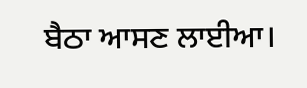ਬੈਠਾ ਆਸਣ ਲਾਈਆ।